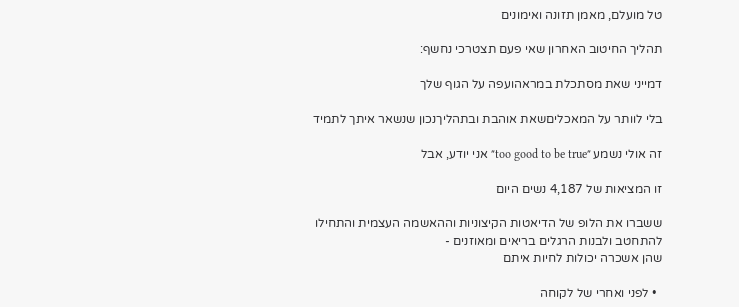טל מועלם, מאמן תזונה ואימונים

תהליך החיטוב האחרון שאי פעם תצטרכי נחשף:

דמייני שאת מסתכלת במראהועפה על הגוף שלך

בלי לוותר על המאכליםשאת אוהבת ובתהליךנכון שנשאר איתך לתמיד

זה אולי נשמע ״too good to be true״ אני יודע, אבל

זו המציאות של 4,187 נשים היום

ששברו את הלופ של הדיאטות הקיצוניות וההאשמה העצמית והתחילו להתחטב ולבנות הרגלים בריאים ומאוזנים -
שהן אשכרה יכולות לחיות איתם

  • לפני ואחרי של לקוחה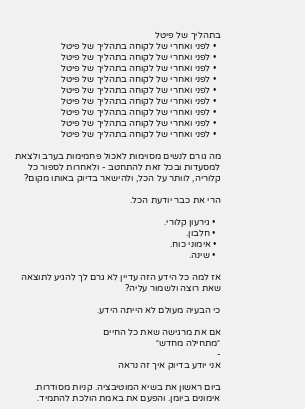בתהליך של פיטל
  • לפני ואחרי של לקוחה בתהליך של פיטל
  • לפני ואחרי של לקוחה בתהליך של פיטל
  • לפני ואחרי של לקוחה בתהליך של פיטל
  • לפני ואחרי של לקוחה בתהליך של פיטל
  • לפני ואחרי של לקוחה בתהליך של פיטל
  • לפני ואחרי של לקוחה בתהליך של פיטל
  • לפני ואחרי של לקוחה בתהליך של פיטל
  • לפני ואחרי של לקוחה בתהליך של פיטל
  • לפני ואחרי של לקוחה בתהליך של פיטל

מה גורם לנשים מסוימות לאכול פחמימות בערב ולצאת למסעדות ובכל זאת להתחטב - ולאחרות לספור כל קלוריה, לוותר על הכל, ולהישאר בדיוק באותו מקום?

הרי את כבר יודעת הכל.

  • גירעון קלורי.
  • חלבון.
  • אימוני כוח.
  • שינה.

אז למה כל הידע הזה עדיין לא גרם לך להגיע לתוצאה שאת רוצה ולשמור עליה?

כי הבעיה מעולם לא הייתה הידע.

אם את מרגישה שאת כל החיים
״מתחילה מחדש״
-
אני יודע בדיוק איך זה נראה

ביום ראשון את בשיא המוטיבציה. קניות מסודרות. אימונים ביומן. והפעם את באמת הולכת להתמיד.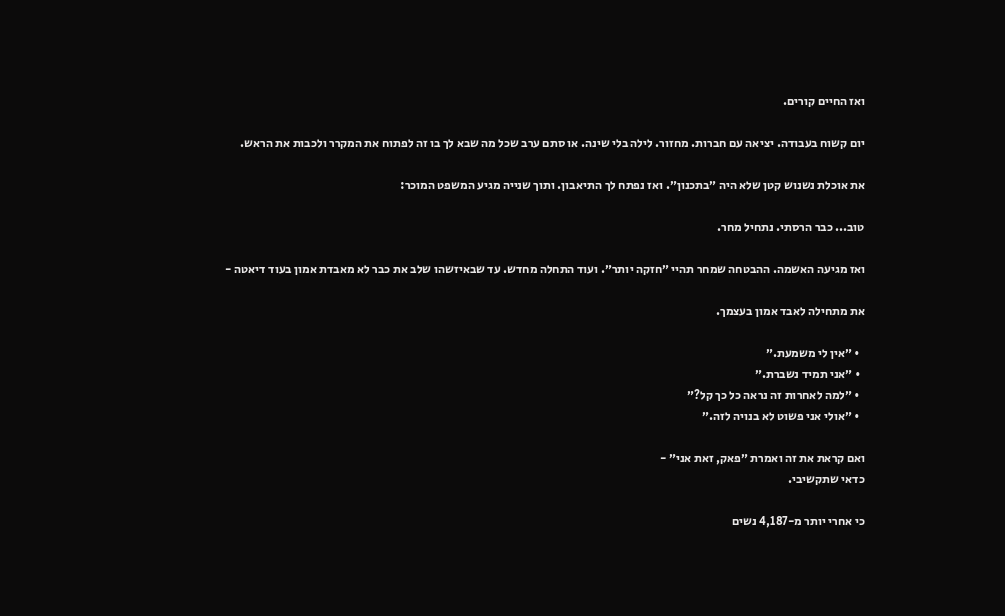ואז החיים קורים.

יום קשוח בעבודה. יציאה עם חברות. מחזור. לילה בלי שינה. או סתם ערב שכל מה שבא לך בו זה לפתוח את המקרר ולכבות את הראש.

את אוכלת נשנוש קטן שלא היה ״בתכנון״. ואז נפתח לך התיאבון. ותוך שנייה מגיע המשפט המוכר:

טוב... כבר הרסתי. נתחיל מחר.

ואז מגיעה האשמה. ההבטחה שמחר תהיי ״חזקה יותר״. ועוד התחלה מחדש. עד שבאיזשהו שלב את כבר לא מאבדת אמון בעוד דיאטה -

את מתחילה לאבד אמון בעצמך.

  • ״אין לי משמעת.״
  • ״אני תמיד נשברת.״
  • ״למה לאחרות זה נראה כל כך קל?״
  • ״אולי אני פשוט לא בנויה לזה.״

ואם קראת את זה ואמרת ״פאק, זאת אני״ -
כדאי שתקשיבי.

כי אחרי יותר מ-4,187 נשים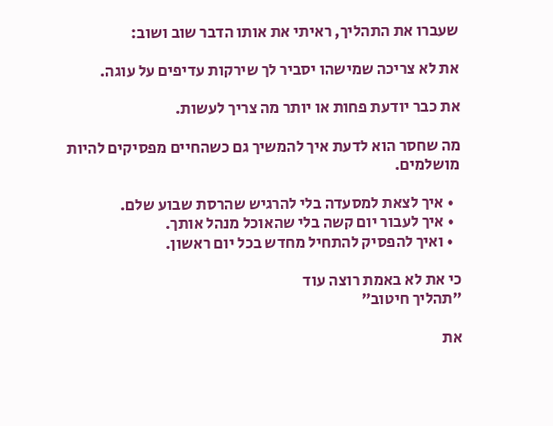שעברו את התהליך, ראיתי את אותו הדבר שוב ושוב:

את לא צריכה שמישהו יסביר לך שירקות עדיפים על עוגה.

את כבר יודעת פחות או יותר מה צריך לעשות.

מה שחסר הוא לדעת איך להמשיך גם כשהחיים מפסיקים להיות מושלמים.

  • איך לצאת למסעדה בלי להרגיש שהרסת שבוע שלם.
  • איך לעבור יום קשה בלי שהאוכל מנהל אותך.
  • ואיך להפסיק להתחיל מחדש בכל יום ראשון.

כי את לא באמת רוצה עוד
״תהליך חיטוב״

את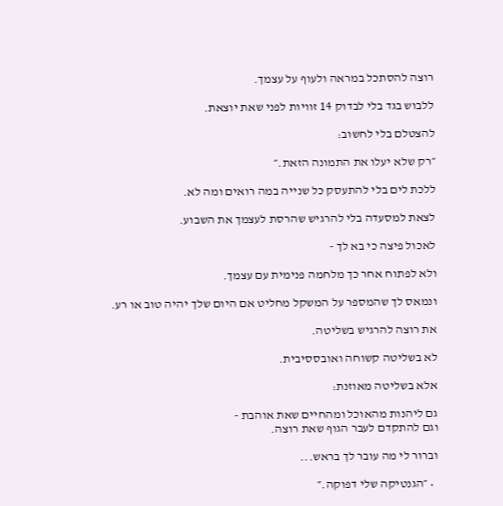רוצה להסתכל במראה ולעוף על עצמך.

ללבוש בגד בלי לבדוק 14 זוויות לפני שאת יוצאת.

להצטלם בלי לחשוב:

״רק שלא יעלו את התמונה הזאת.״

ללכת לים בלי להתעסק כל שנייה במה רואים ומה לא.

לצאת למסעדה בלי להרגיש שהרסת לעצמך את השבוע.

לאכול פיצה כי בא לך -

ולא לפתוח אחר כך מלחמה פנימית עם עצמך.

ונמאס לך שהמספר על המשקל מחליט אם היום שלך יהיה טוב או רע.

את רוצה להרגיש בשליטה.

לא בשליטה קשוחה ואובססיבית.

אלא בשליטה מאוזנת:

גם ליהנות מהאוכל ומהחיים שאת אוהבת -
וגם להתקדם לעבר הגוף שאת רוצה.

וברור לי מה עובר לך בראש...

  • ״הגנטיקה שלי דפוקה.״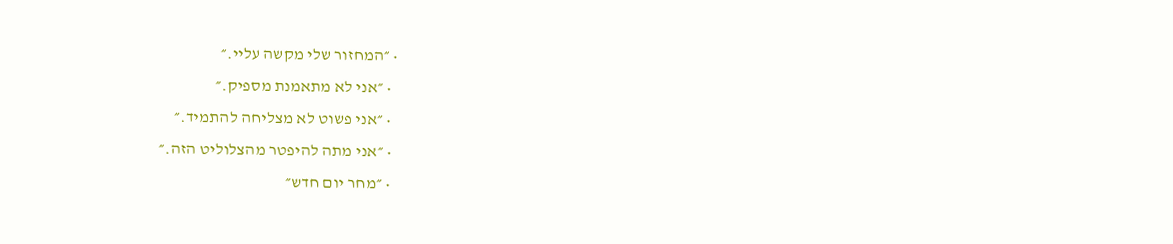• ״המחזור שלי מקשה עליי.״
  • ״אני לא מתאמנת מספיק.״
  • ״אני פשוט לא מצליחה להתמיד.״
  • ״אני מתה להיפטר מהצלוליט הזה.״
  • ״מחר יום חדש״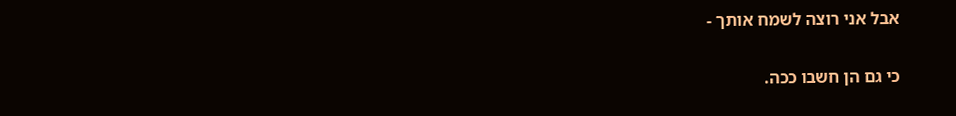אבל אני רוצה לשמח אותך -

כי גם הן חשבו ככה.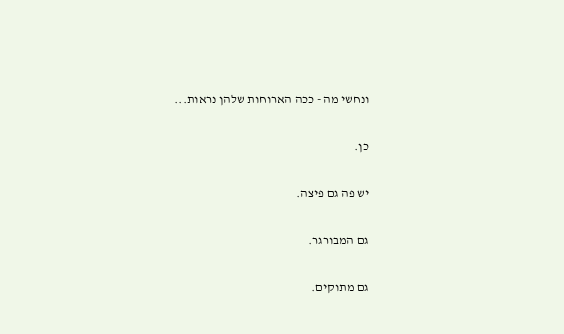ונחשי מה - ככה הארוחות שלהן נראות...

כן.

יש פה גם פיצה.

גם המבורגר.

גם מתוקים.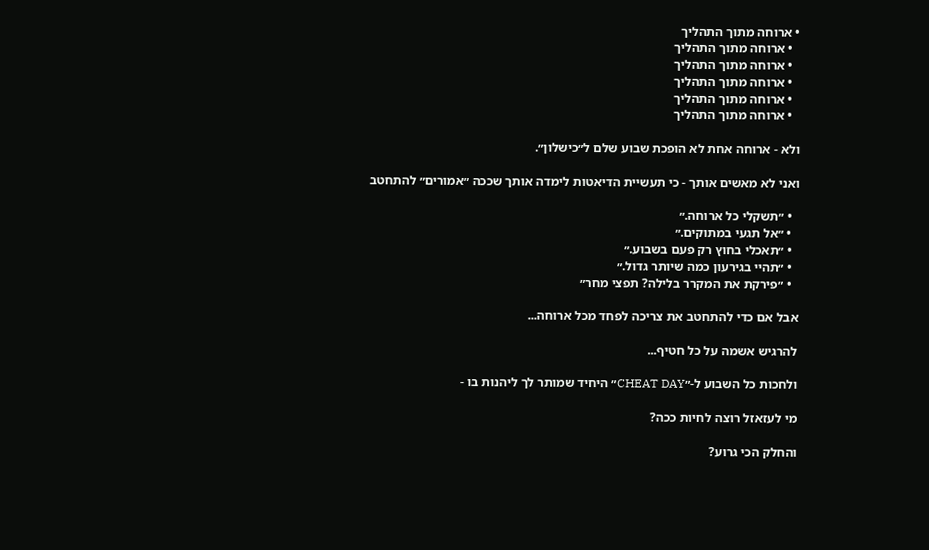• ארוחה מתוך התהליך
  • ארוחה מתוך התהליך
  • ארוחה מתוך התהליך
  • ארוחה מתוך התהליך
  • ארוחה מתוך התהליך
  • ארוחה מתוך התהליך

ולא - ארוחה אחת לא הופכת שבוע שלם ל״כישלון״.

ואני לא מאשים אותך - כי תעשיית הדיאטות לימדה אותך שככה ״אמורים״ להתחטב

  • ״תשקלי כל ארוחה.״
  • ״אל תגעי במתוקים.״
  • ״תאכלי בחוץ רק פעם בשבוע.״
  • ״תהיי בגירעון כמה שיותר גדול.״
  • ״פירקת את המקרר בלילה? תפצי מחר״

אבל אם כדי להתחטב את צריכה לפחד מכל ארוחה...

להרגיש אשמה על כל חטיף...

ולחכות כל השבוע ל-״CHEAT DAY״ היחיד שמותר לך ליהנות בו -

מי לעזאזל רוצה לחיות ככה?

והחלק הכי גרוע?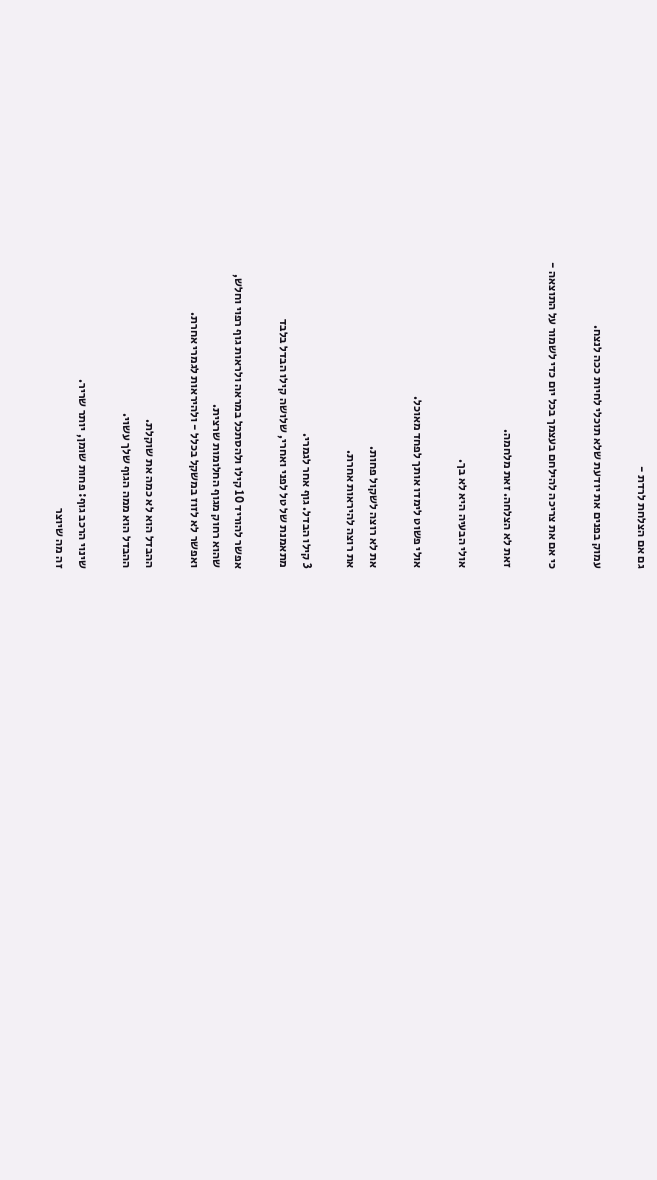גם אם הצלחת לרדת -

עמוק בפנים את יודעת שלא תוכלי לחיות ככה לנצח.

כי אם את צריכה להילחם בעצמך בכל יום כדי לשמור על התוצאה -

זאת לא הצלחה. זאת מלחמה.

אולי הבעיה היא לא בך.

אולי פשוט לימדו אותך לפחד מאוכל.

את לא רוצה לשקול פחות.
את רוצה להיראות אחרת.

3 קילו הבדל. גוף אחר לגמרי.
מתאמנת של טל לפני ואחרי, שלושה קילו הבדל בלבד

אפשר להוריד 10 קילו ולהסתכל במראה ולראות גוף רפוי וחלש,
שהוא רחוק מגוף החלומות שרצית.
ואפשר לא לזוז במשקל בכלל - ולהיראות לגמרי אחרת.

ההבדל הוא לא כמה את שוקלת.
ההבדל הוא ממה הגוף שלך עשוי.

שינוי הרכב גוף: פחות שומן, יותר שריר.
זה מה שיוצר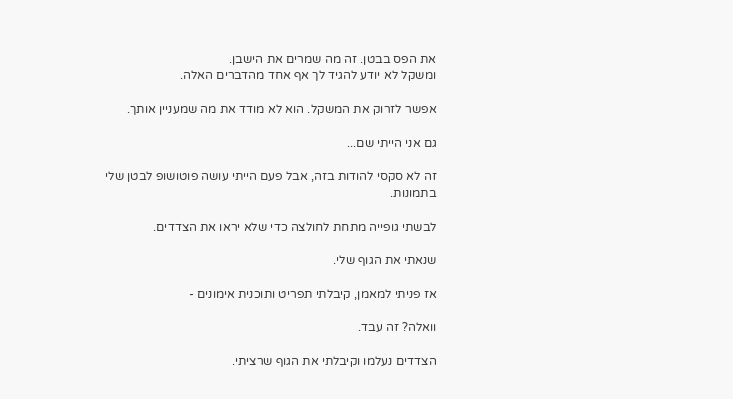את הפס בבטן. זה מה שמרים את הישבן.
ומשקל לא יודע להגיד לך אף אחד מהדברים האלה.

אפשר לזרוק את המשקל. הוא לא מודד את מה שמעניין אותך.

גם אני הייתי שם...

זה לא סקסי להודות בזה, אבל פעם הייתי עושה פוטושופ לבטן שלי בתמונות.

לבשתי גופייה מתחת לחולצה כדי שלא יראו את הצדדים.

שנאתי את הגוף שלי.

אז פניתי למאמן, קיבלתי תפריט ותוכנית אימונים -

וואלה? זה עבד.

הצדדים נעלמו וקיבלתי את הגוף שרציתי.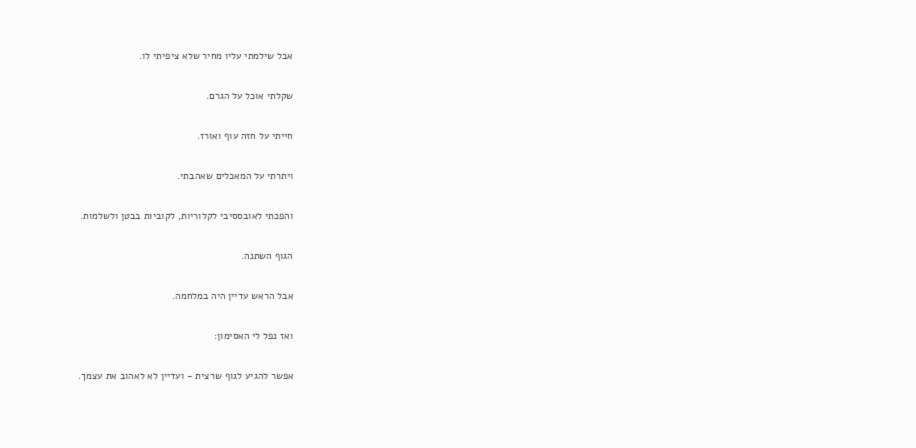אבל שילמתי עליו מחיר שלא ציפיתי לו.

שקלתי אוכל על הגרם.

חייתי על חזה עוף ואורז.

ויתרתי על המאכלים שאהבתי.

והפכתי לאובססיבי לקלוריות, לקוביות בבטן ולשלמות.

הגוף השתנה.

אבל הראש עדיין היה במלחמה.

ואז נפל לי האסימון:

אפשר להגיע לגוף שרצית - ועדיין לא לאהוב את עצמך.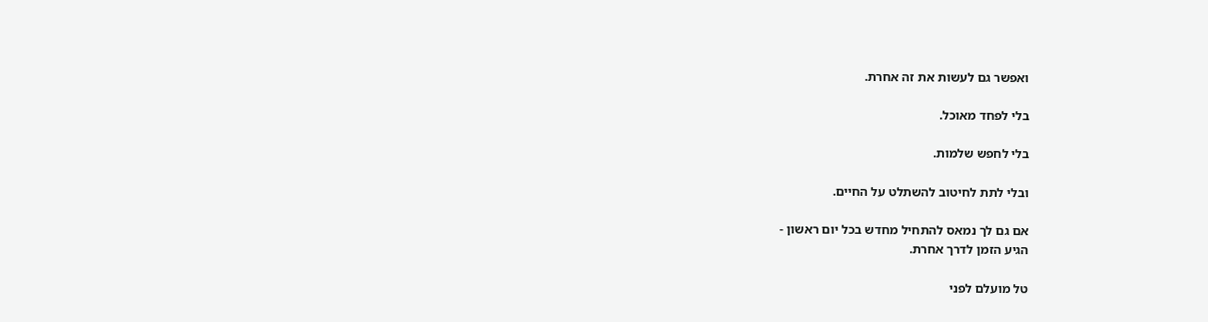ואפשר גם לעשות את זה אחרת.

בלי לפחד מאוכל.

בלי לחפש שלמות.

ובלי לתת לחיטוב להשתלט על החיים.

אם גם לך נמאס להתחיל מחדש בכל יום ראשון -
הגיע הזמן לדרך אחרת.

טל מועלם לפני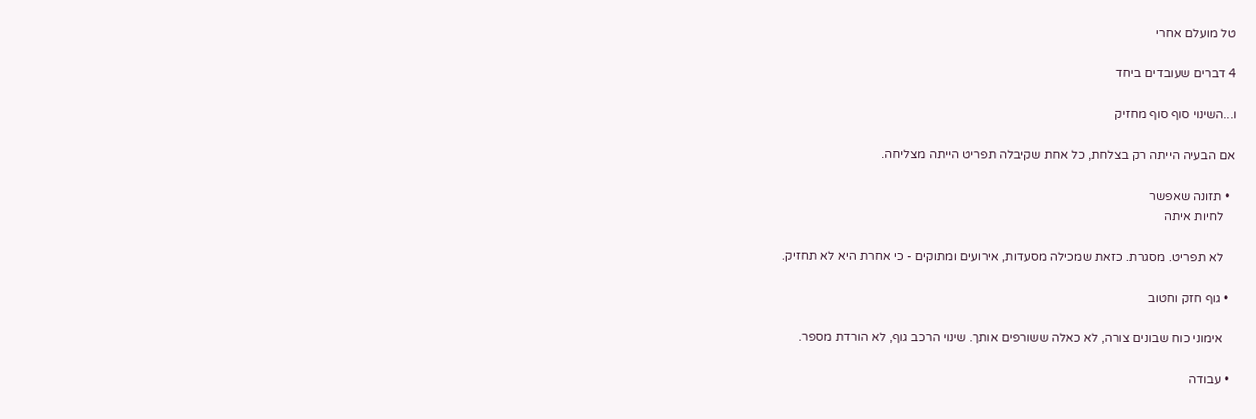טל מועלם אחרי

4 דברים שעובדים ביחד

ו...השינוי סוף סוף מחזיק

אם הבעיה הייתה רק בצלחת, כל אחת שקיבלה תפריט הייתה מצליחה.

  • תזונה שאפשר
    לחיות איתה

    לא תפריט. מסגרת. כזאת שמכילה מסעדות, אירועים ומתוקים - כי אחרת היא לא תחזיק.

  • גוף חזק וחטוב

    אימוני כוח שבונים צורה, לא כאלה ששורפים אותך. שינוי הרכב גוף, לא הורדת מספר.

  • עבודה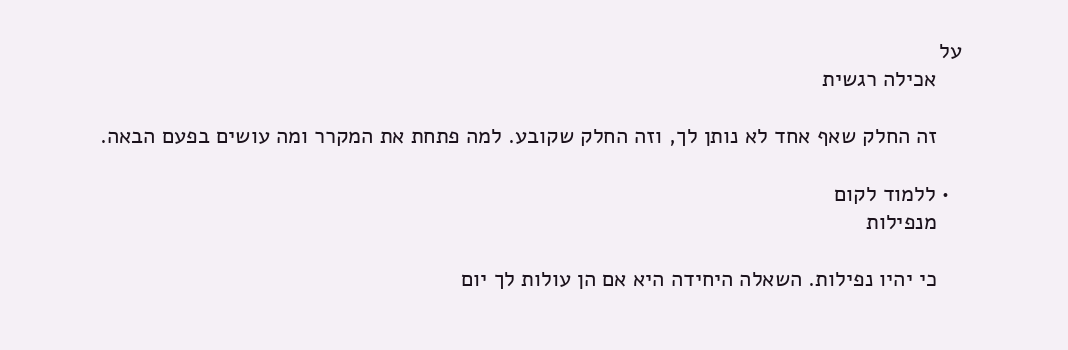על
    אכילה רגשית

    זה החלק שאף אחד לא נותן לך, וזה החלק שקובע. למה פתחת את המקרר ומה עושים בפעם הבאה.

  • ללמוד לקום
    מנפילות

    כי יהיו נפילות. השאלה היחידה היא אם הן עולות לך יום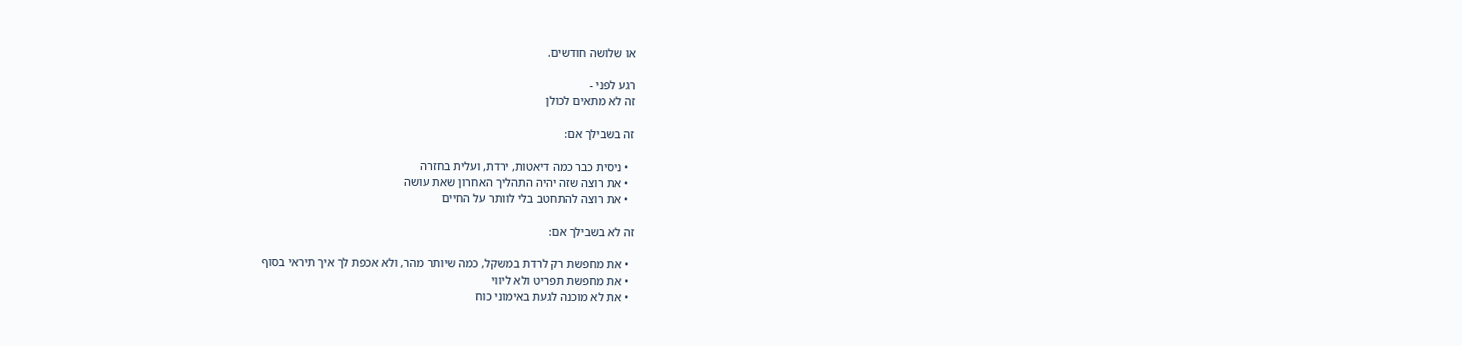או שלושה חודשים.

רגע לפני -
זה לא מתאים לכולן

זה בשבילך אם:

  • ניסית כבר כמה דיאטות, ירדת, ועלית בחזרה
  • את רוצה שזה יהיה התהליך האחרון שאת עושה
  • את רוצה להתחטב בלי לוותר על החיים

זה לא בשבילך אם:

  • את מחפשת רק לרדת במשקל, כמה שיותר מהר, ולא אכפת לך איך תיראי בסוף
  • את מחפשת תפריט ולא ליווי
  • את לא מוכנה לגעת באימוני כוח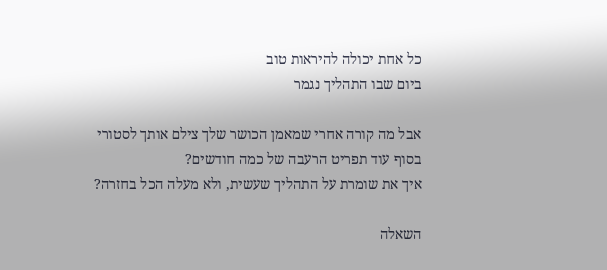כל אחת יכולה להיראות טוב
ביום שבו התהליך נגמר

אבל מה קורה אחרי שמאמן הכושר שלך צילם אותך לסטורי
בסוף עוד תפריט הרעבה של כמה חודשים?
איך את שומרת על התהליך שעשית, ולא מעלה הכל בחזרה?

השאלה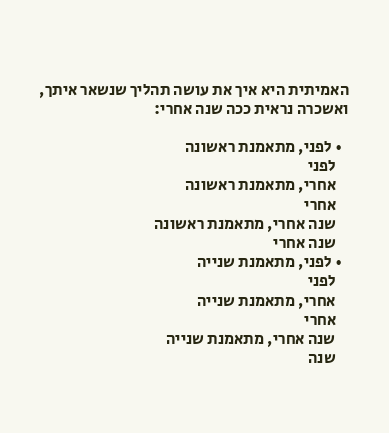האמיתית היא איך את עושה תהליך שנשאר איתך,
ואשכרה נראית ככה שנה אחרי:

  • לפני, מתאמנת ראשונה
    לפני
    אחרי, מתאמנת ראשונה
    אחרי
    שנה אחרי, מתאמנת ראשונה
    שנה אחרי
  • לפני, מתאמנת שנייה
    לפני
    אחרי, מתאמנת שנייה
    אחרי
    שנה אחרי, מתאמנת שנייה
    שנה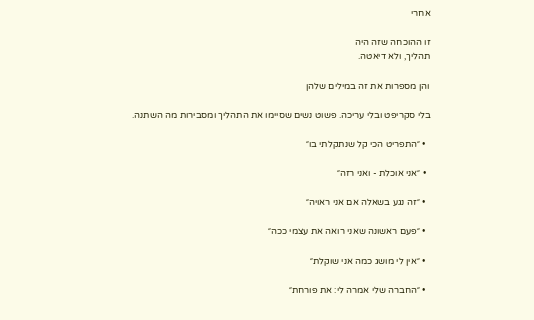אחרי

זו ההוכחה שזה היה
תהליך, ולא דיאטה.

והן מספרות את זה במילים שלהן

בלי סקריפט ובלי עריכה. פשוט נשים שסיימו את התהליך ומסבירות מה השתנה.

  • ״התפריט הכי קל שנתקלתי בו״

  • ״אני אוכלת - ואני רזה״

  • ״זה נגע בשאלה אם אני ראויה״

  • ״פעם ראשונה שאני רואה את עצמי ככה״

  • ״אין לי מושג כמה אני שוקלת״

  • ״החברה שלי אמרה לי: את פורחת״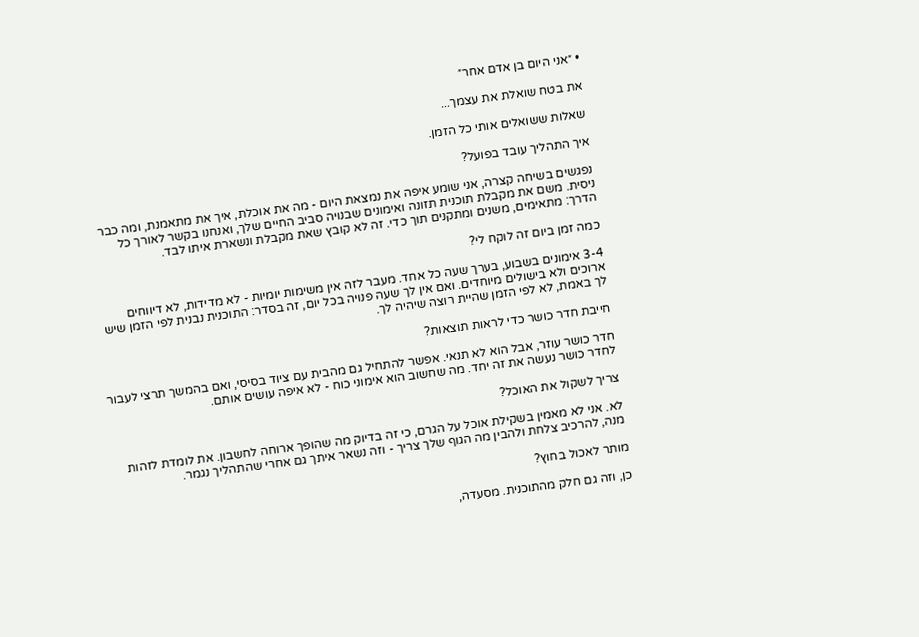• ״אני היום בן אדם אחר״

את בטח שואלת את עצמך...

שאלות ששואלים אותי כל הזמן.

איך התהליך עובד בפועל?

נפגשים בשיחה קצרה, אני שומע איפה את נמצאת היום - מה את אוכלת, איך את מתאמנת, ומה כבר ניסית. משם את מקבלת תוכנית תזונה ואימונים שבנויה סביב החיים שלך, ואנחנו בקשר לאורך כל הדרך: מתאימים, משנים ומתקנים תוך כדי. זה לא קובץ שאת מקבלת ונשארת איתו לבד.

כמה זמן ביום זה לוקח לי?

3-4 אימונים בשבוע, בערך שעה כל אחד. מעבר לזה אין משימות יומיות - לא מדידות, לא דיווחים ארוכים ולא בישולים מיוחדים. ואם אין לך שעה פנויה בכל יום, זה בסדר: התוכנית נבנית לפי הזמן שיש לך באמת, לא לפי הזמן שהיית רוצה שיהיה לך.

חייבת חדר כושר כדי לראות תוצאות?

חדר כושר עוזר, אבל הוא לא תנאי. אפשר להתחיל גם מהבית עם ציוד בסיסי, ואם בהמשך תרצי לעבור לחדר כושר נעשה את זה יחד. מה שחשוב הוא אימוני כוח - לא איפה עושים אותם.

צריך לשקול את האוכל?

לא. אני לא מאמין בשקילת אוכל על הגרם, כי זה בדיוק מה שהופך ארוחה לחשבון. את לומדת לזהות מנה, להרכיב צלחת ולהבין מה הגוף שלך צריך - וזה נשאר איתך גם אחרי שהתהליך נגמר.

מותר לאכול בחוץ?

כן, וזה גם חלק מהתוכנית. מסעדה,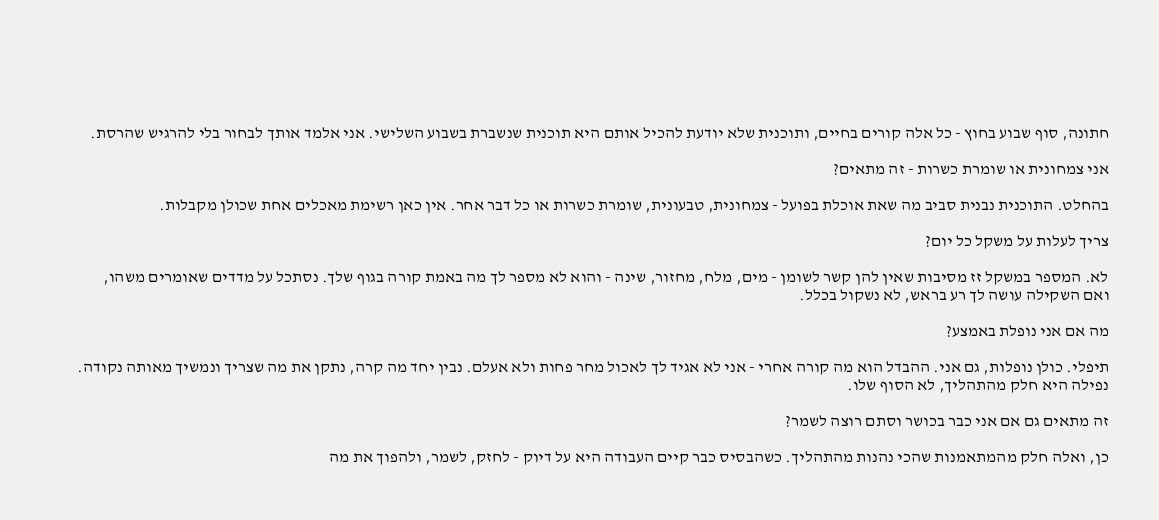חתונה, סוף שבוע בחוץ - כל אלה קורים בחיים, ותוכנית שלא יודעת להכיל אותם היא תוכנית שנשברת בשבוע השלישי. אני אלמד אותך לבחור בלי להרגיש שהרסת.

אני צמחונית או שומרת כשרות - זה מתאים?

בהחלט. התוכנית נבנית סביב מה שאת אוכלת בפועל - צמחונית, טבעונית, שומרת כשרות או כל דבר אחר. אין כאן רשימת מאכלים אחת שכולן מקבלות.

צריך לעלות על משקל כל יום?

לא. המספר במשקל זז מסיבות שאין להן קשר לשומן - מים, מלח, מחזור, שינה - והוא לא מספר לך מה באמת קורה בגוף שלך. נסתכל על מדדים שאומרים משהו, ואם השקילה עושה לך רע בראש, לא נשקול בכלל.

מה אם אני נופלת באמצע?

תיפלי. כולן נופלות, גם אני. ההבדל הוא מה קורה אחרי - אני לא אגיד לך לאכול מחר פחות ולא אעלם. נבין יחד מה קרה, נתקן את מה שצריך ונמשיך מאותה נקודה. נפילה היא חלק מהתהליך, לא הסוף שלו.

זה מתאים גם אם אני כבר בכושר וסתם רוצה לשמר?

כן, ואלה חלק מהמתאמנות שהכי נהנות מהתהליך. כשהבסיס כבר קיים העבודה היא על דיוק - לחזק, לשמר, ולהפוך את מה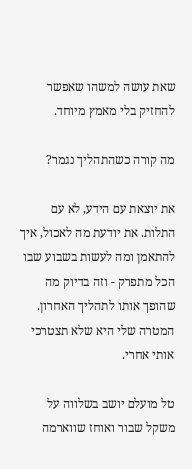שאת עושה למשהו שאפשר להחזיק בלי מאמץ מיוחד.

מה קורה כשהתהליך נגמר?

את יוצאת עם הידע, לא עם התלות. את יודעת מה לאכול, איך להתאמן ומה לעשות בשבוע שבו הכל מתפרק - וזה בדיוק מה שהופך אותו לתהליך האחרון. המטרה שלי היא שלא תצטרכי אותי אחרי.

טל מועלם יושב בשלווה על משקל שבור ואוחז שווארמה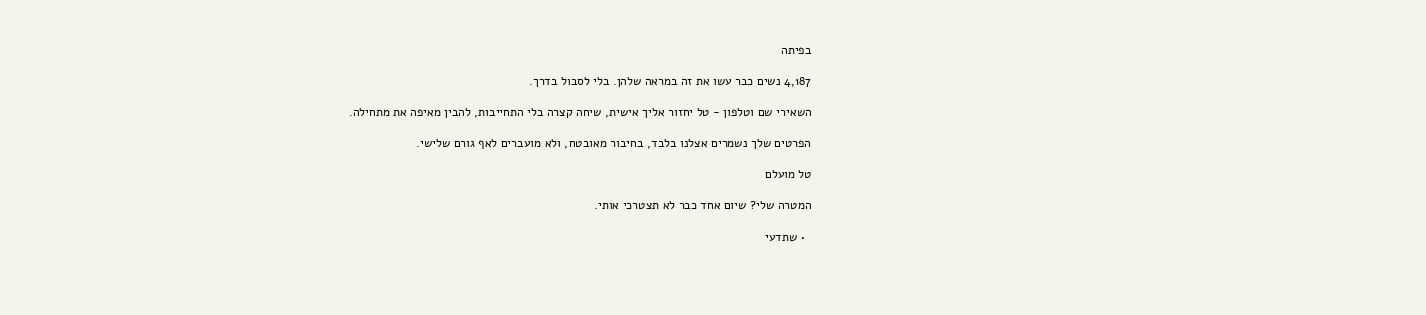בפיתה

4,187 נשים כבר עשו את זה במראה שלהן. בלי לסבול בדרך.

השאירי שם וטלפון - טל יחזור אליך אישית, שיחה קצרה בלי התחייבות, להבין מאיפה את מתחילה.

הפרטים שלך נשמרים אצלנו בלבד, בחיבור מאובטח, ולא מועברים לאף גורם שלישי.

טל מועלם

המטרה שלי? שיום אחד כבר לא תצטרכי אותי.

  • שתדעי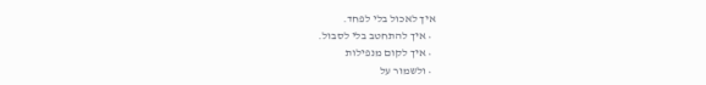איך לאכול בלי לפחד.
  • איך להתחטב בלי לסבול.
  • איך לקום מנפילות
  • ולשמור על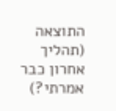התוצאה (תהליך אחרון כבר אמרתי?)